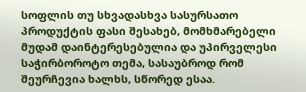სოფლის თუ სხვადასხვა სასურსათო პროდუქტის ფასი შესახებ, მომხმარებელი მუდამ დაინტერესებულია და უპირველესი საჭირბოროტო თემა, სასაუბროდ რომ შეურჩევია ხალხს, სწორედ ესაა.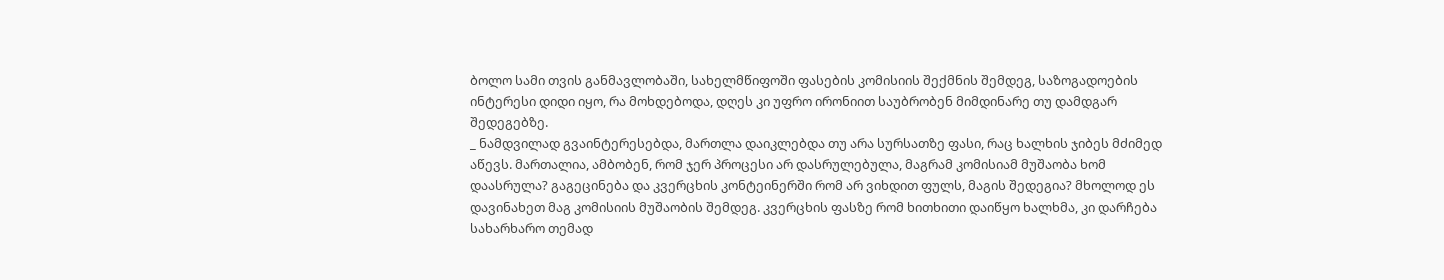ბოლო სამი თვის განმავლობაში, სახელმწიფოში ფასების კომისიის შექმნის შემდეგ, საზოგადოების ინტერესი დიდი იყო, რა მოხდებოდა, დღეს კი უფრო ირონიით საუბრობენ მიმდინარე თუ დამდგარ შედეგებზე.
_ ნამდვილად გვაინტერესებდა, მართლა დაიკლებდა თუ არა სურსათზე ფასი, რაც ხალხის ჯიბეს მძიმედ აწევს. მართალია, ამბობენ, რომ ჯერ პროცესი არ დასრულებულა, მაგრამ კომისიამ მუშაობა ხომ დაასრულა? გაგეცინება და კვერცხის კონტეინერში რომ არ ვიხდით ფულს, მაგის შედეგია? მხოლოდ ეს დავინახეთ მაგ კომისიის მუშაობის შემდეგ. კვერცხის ფასზე რომ ხითხითი დაიწყო ხალხმა, კი დარჩება სახარხარო თემად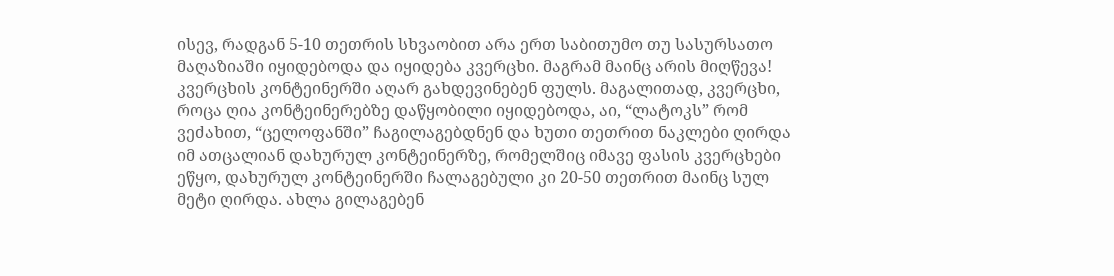ისევ, რადგან 5-10 თეთრის სხვაობით არა ერთ საბითუმო თუ სასურსათო მაღაზიაში იყიდებოდა და იყიდება კვერცხი. მაგრამ მაინც არის მიღწევა! კვერცხის კონტეინერში აღარ გახდევინებენ ფულს. მაგალითად, კვერცხი, როცა ღია კონტეინერებზე დაწყობილი იყიდებოდა, აი, “ლატოკს” რომ ვეძახით, “ცელოფანში” ჩაგილაგებდნენ და ხუთი თეთრით ნაკლები ღირდა იმ ათცალიან დახურულ კონტეინერზე, რომელშიც იმავე ფასის კვერცხები ეწყო, დახურულ კონტეინერში ჩალაგებული კი 20-50 თეთრით მაინც სულ მეტი ღირდა. ახლა გილაგებენ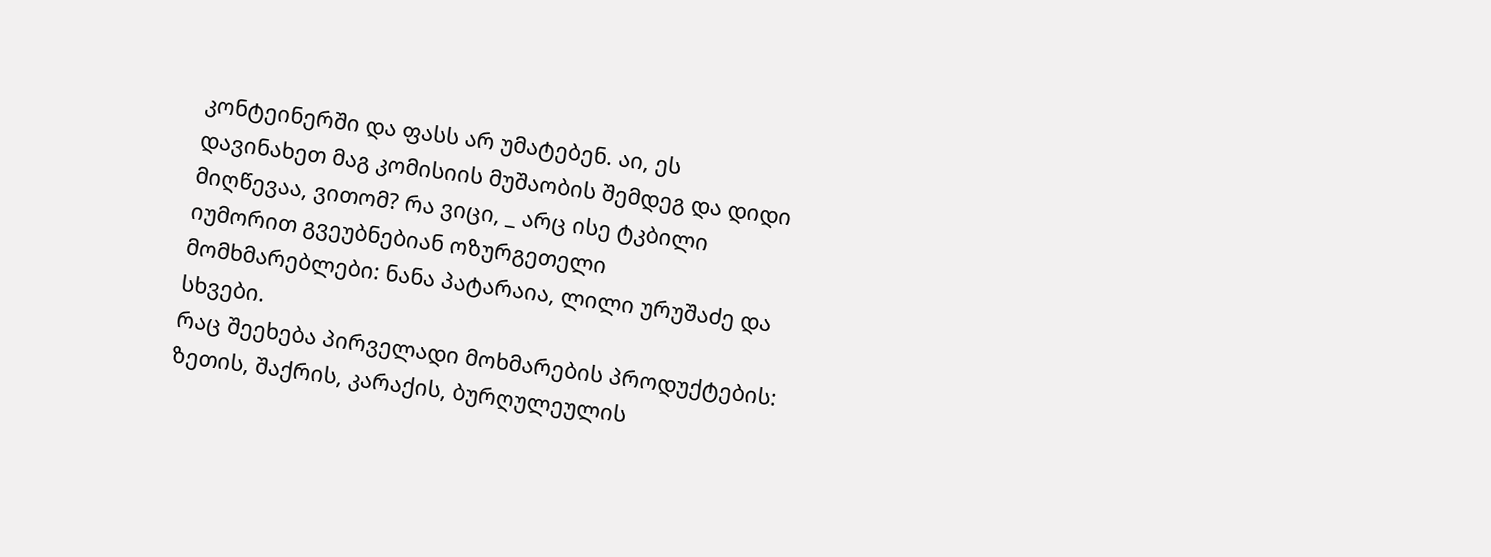კონტეინერში და ფასს არ უმატებენ. აი, ეს დავინახეთ მაგ კომისიის მუშაობის შემდეგ და დიდი მიღწევაა, ვითომ? რა ვიცი, _ არც ისე ტკბილი იუმორით გვეუბნებიან ოზურგეთელი მომხმარებლები: ნანა პატარაია, ლილი ურუშაძე და სხვები.
რაც შეეხება პირველადი მოხმარების პროდუქტების: ზეთის, შაქრის, კარაქის, ბურღულეულის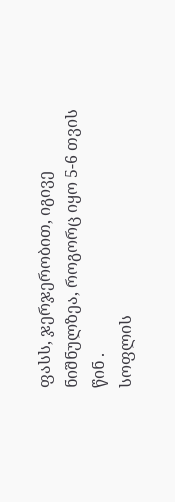ფასს, ჯერჯერობით, იგივე ნიშნულზეა, როგორც იყო 5-6 თვის წინ .
სოფლის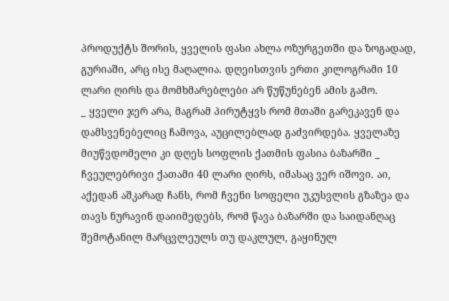პროდუქტს შორის, ყველის ფასი ახლა ოზურგეთში და ზოგადად, გურიაში, არც ისე მაღალია. დღეისთვის ერთი კილოგრამი 10 ლარი ღირს და მომხმარებლები არ წუწუნებენ ამის გამო.
_ ყველი ჯერ არა, მაგრამ პირუტყვს რომ მთაში გარეკავენ და დამსვენებელიც ჩამოვა, აუცილებლად გაძვირდება. ყველაზე მიუწვდომელი კი დღეს სოფლის ქათმის ფასია ბაზარში _ ჩვეულებრივი ქათამი 40 ლარი ღირს, იმასაც ვერ იშოვი. აი, აქედან აშკარად ჩანს, რომ ჩვენი სოფელი უკუსვლის გზაზეა და თავს ნურავინ დაიიმედებს, რომ წავა ბაზარში და საიდანღაც შემოტანილ მარცვლეულს თუ დაკლულ, გაყინულ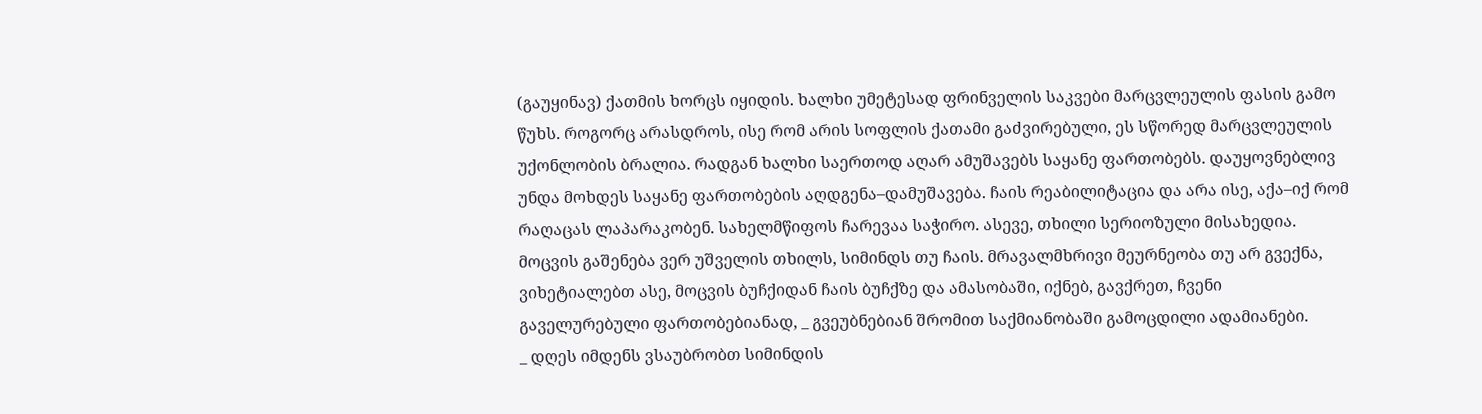(გაუყინავ) ქათმის ხორცს იყიდის. ხალხი უმეტესად ფრინველის საკვები მარცვლეულის ფასის გამო წუხს. როგორც არასდროს, ისე რომ არის სოფლის ქათამი გაძვირებული, ეს სწორედ მარცვლეულის უქონლობის ბრალია. რადგან ხალხი საერთოდ აღარ ამუშავებს საყანე ფართობებს. დაუყოვნებლივ უნდა მოხდეს საყანე ფართობების აღდგენა–დამუშავება. ჩაის რეაბილიტაცია და არა ისე, აქა–იქ რომ რაღაცას ლაპარაკობენ. სახელმწიფოს ჩარევაა საჭირო. ასევე, თხილი სერიოზული მისახედია. მოცვის გაშენება ვერ უშველის თხილს, სიმინდს თუ ჩაის. მრავალმხრივი მეურნეობა თუ არ გვექნა, ვიხეტიალებთ ასე, მოცვის ბუჩქიდან ჩაის ბუჩქზე და ამასობაში, იქნებ, გავქრეთ, ჩვენი გაველურებული ფართობებიანად, _ გვეუბნებიან შრომით საქმიანობაში გამოცდილი ადამიანები.
_ დღეს იმდენს ვსაუბრობთ სიმინდის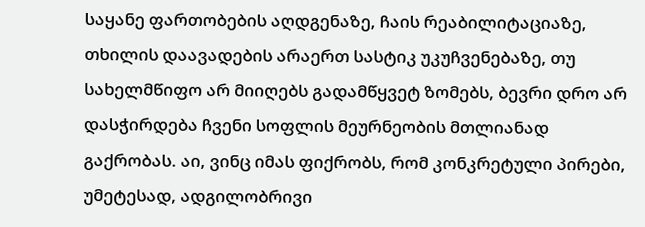საყანე ფართობების აღდგენაზე, ჩაის რეაბილიტაციაზე, თხილის დაავადების არაერთ სასტიკ უკუჩვენებაზე, თუ სახელმწიფო არ მიიღებს გადამწყვეტ ზომებს, ბევრი დრო არ დასჭირდება ჩვენი სოფლის მეურნეობის მთლიანად გაქრობას. აი, ვინც იმას ფიქრობს, რომ კონკრეტული პირები, უმეტესად, ადგილობრივი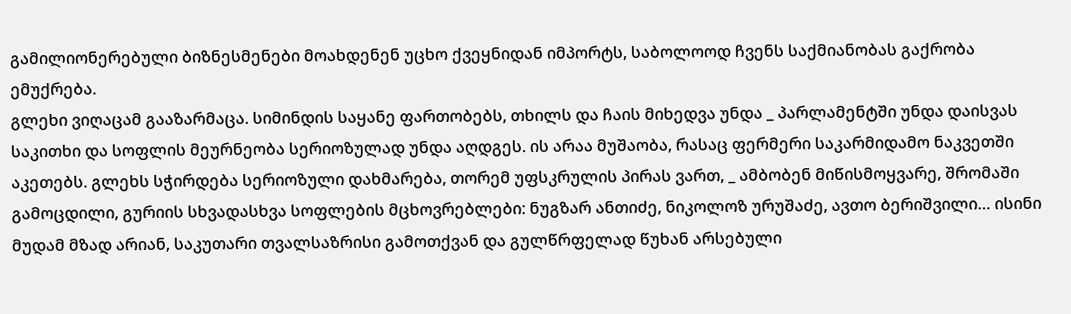გამილიონერებული ბიზნესმენები მოახდენენ უცხო ქვეყნიდან იმპორტს, საბოლოოდ ჩვენს საქმიანობას გაქრობა ემუქრება.
გლეხი ვიღაცამ გააზარმაცა. სიმინდის საყანე ფართობებს, თხილს და ჩაის მიხედვა უნდა _ პარლამენტში უნდა დაისვას საკითხი და სოფლის მეურნეობა სერიოზულად უნდა აღდგეს. ის არაა მუშაობა, რასაც ფერმერი საკარმიდამო ნაკვეთში აკეთებს. გლეხს სჭირდება სერიოზული დახმარება, თორემ უფსკრულის პირას ვართ, _ ამბობენ მიწისმოყვარე, შრომაში გამოცდილი, გურიის სხვადასხვა სოფლების მცხოვრებლები: ნუგზარ ანთიძე, ნიკოლოზ ურუშაძე, ავთო ბერიშვილი… ისინი მუდამ მზად არიან, საკუთარი თვალსაზრისი გამოთქვან და გულწრფელად წუხან არსებული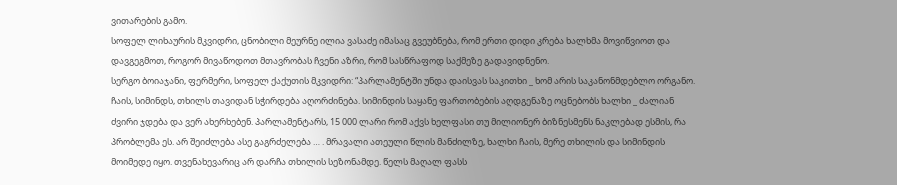ვითარების გამო.
სოფელ ლიხაურის მკვიდრი, ცნობილი მეურნე ილია ვასაძე იმასაც გვეუბნება, რომ ერთი დიდი კრება ხალხმა მოვიწვიოთ და დავგეგმოთ, როგორ მივაწოდოთ მთავრობას ჩვენი აზრი, რომ სასწრაფოდ საქმეზე გადავიდნენო.
სერგო ბოიაჯანი, ფერმერი, სოფელ ქაქუთის მკვიდრი: “პარლამენტში უნდა დაისვას საკითხი _ ხომ არის საკანონმდებლო ორგანო. ჩაის, სიმინდს, თხილს თავიდან სჭირდება აღორძინება. სიმინდის საყანე ფართობების აღდგენაზე ოცნებობს ხალხი _ ძალიან ძვირი ჯდება და ვერ ახერხებენ. პარლამენტარს, 15 000 ლარი რომ აქვს ხელფასი თუ მილიონერ ბიზნესმენს ნაკლებად ესმის, რა პრობლემა ეს. არ შეიძლება ასე გაგრძელება … . მრავალი ათეული წლის მანძილზე, ხალხი ჩაის, მერე თხილის და სიმინდის მოიმედე იყო. თვენახევარიც არ დარჩა თხილის სეზონამდე. წელს მაღალ ფასს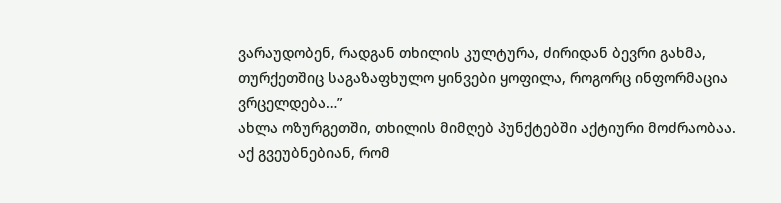ვარაუდობენ, რადგან თხილის კულტურა, ძირიდან ბევრი გახმა, თურქეთშიც საგაზაფხულო ყინვები ყოფილა, როგორც ინფორმაცია ვრცელდება…”
ახლა ოზურგეთში, თხილის მიმღებ პუნქტებში აქტიური მოძრაობაა. აქ გვეუბნებიან, რომ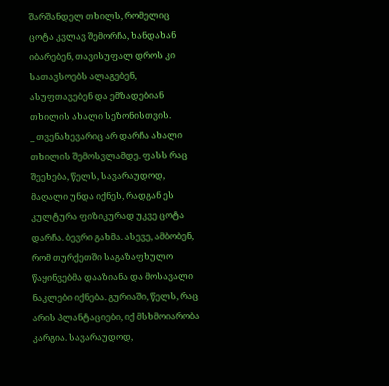შარშანდელ თხილს, რომელიც ცოტა კვლავ შემორჩა, ხანდახან იბარებენ, თავისუფალ დროს კი სათავსოებს ალაგებენ, ასუფთავებენ და ემზადებიან თხილის ახალი სეზონისთვის.
_ თვენახევარიც არ დარჩა ახალი თხილის შემოსვლამდე. ფასს რაც შეეხება, წელს, სავარაუდოდ, მაღალი უნდა იქნეს, რადგან ეს კულტურა ფიზიკურად უკვე ცოტა დარჩა. ბევრი გახმა. ასევე, ამბობენ, რომ თურქეთში საგაზაფხულო წაყინვებმა დააზიანა და მოსავალი ნაკლები იქნება. გურიაში, წელს, რაც არის პლანტაციები, იქ მსხმოიარობა კარგია. სავარაუდოდ,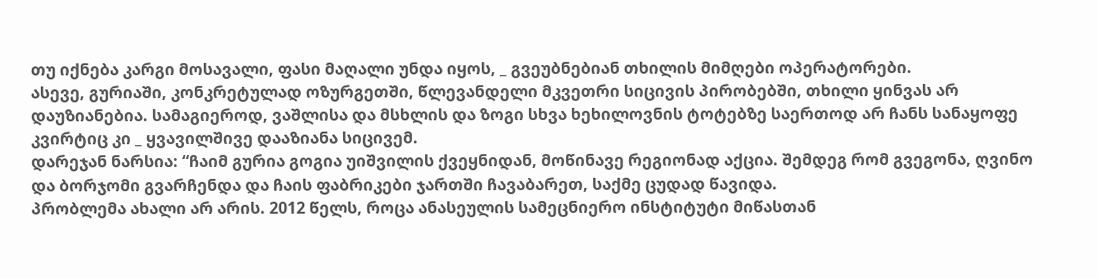თუ იქნება კარგი მოსავალი, ფასი მაღალი უნდა იყოს, _ გვეუბნებიან თხილის მიმღები ოპერატორები.
ასევე, გურიაში, კონკრეტულად ოზურგეთში, წლევანდელი მკვეთრი სიცივის პირობებში, თხილი ყინვას არ დაუზიანებია. სამაგიეროდ, ვაშლისა და მსხლის და ზოგი სხვა ხეხილოვნის ტოტებზე საერთოდ არ ჩანს სანაყოფე კვირტიც კი _ ყვავილშივე დააზიანა სიცივემ.
დარეჯან ნარსია: “ჩაიმ გურია გოგია უიშვილის ქვეყნიდან, მოწინავე რეგიონად აქცია. შემდეგ რომ გვეგონა, ღვინო და ბორჯომი გვარჩენდა და ჩაის ფაბრიკები ჯართში ჩავაბარეთ, საქმე ცუდად წავიდა.
პრობლემა ახალი არ არის. 2012 წელს, როცა ანასეულის სამეცნიერო ინსტიტუტი მიწასთან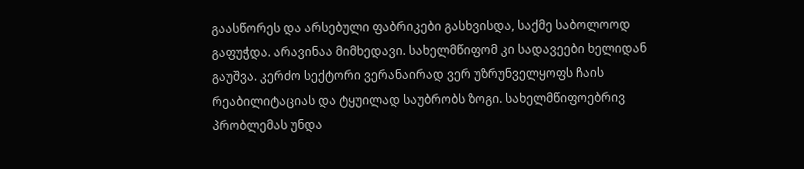გაასწორეს და არსებული ფაბრიკები გასხვისდა, საქმე საბოლოოდ გაფუჭდა. არავინაა მიმხედავი. სახელმწიფომ კი სადავეები ხელიდან გაუშვა. კერძო სექტორი ვერანაირად ვერ უზრუნველყოფს ჩაის რეაბილიტაციას და ტყუილად საუბრობს ზოგი. სახელმწიფოებრივ პრობლემას უნდა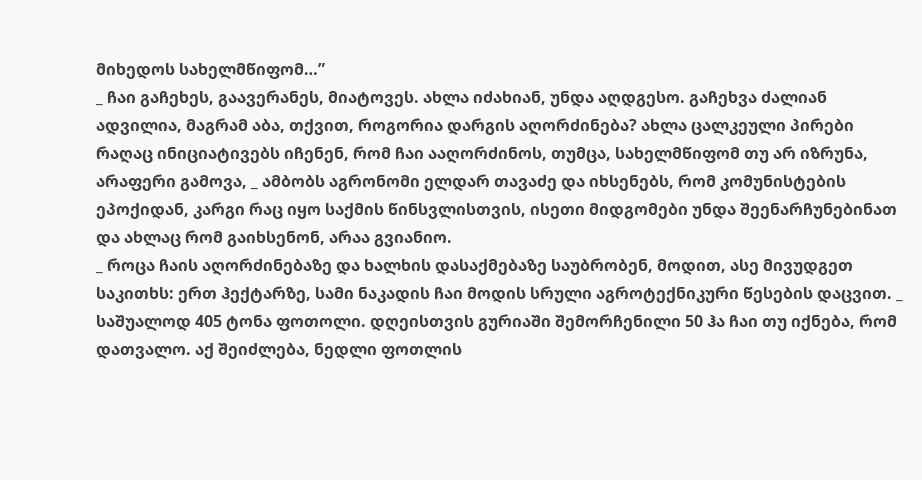მიხედოს სახელმწიფომ…”
_ ჩაი გაჩეხეს, გაავერანეს, მიატოვეს. ახლა იძახიან, უნდა აღდგესო. გაჩეხვა ძალიან ადვილია, მაგრამ აბა, თქვით, როგორია დარგის აღორძინება? ახლა ცალკეული პირები რაღაც ინიციატივებს იჩენენ, რომ ჩაი ააღორძინოს, თუმცა, სახელმწიფომ თუ არ იზრუნა, არაფერი გამოვა, _ ამბობს აგრონომი ელდარ თავაძე და იხსენებს, რომ კომუნისტების ეპოქიდან, კარგი რაც იყო საქმის წინსვლისთვის, ისეთი მიდგომები უნდა შეენარჩუნებინათ და ახლაც რომ გაიხსენონ, არაა გვიანიო.
_ როცა ჩაის აღორძინებაზე და ხალხის დასაქმებაზე საუბრობენ, მოდით, ასე მივუდგეთ საკითხს: ერთ ჰექტარზე, სამი ნაკადის ჩაი მოდის სრული აგროტექნიკური წესების დაცვით. _ საშუალოდ 405 ტონა ფოთოლი. დღეისთვის გურიაში შემორჩენილი 50 ჰა ჩაი თუ იქნება, რომ დათვალო. აქ შეიძლება, ნედლი ფოთლის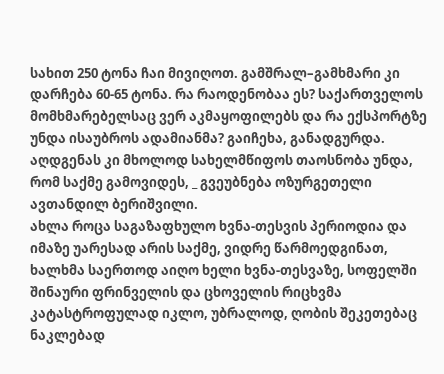სახით 250 ტონა ჩაი მივიღოთ. გამშრალ–გამხმარი კი დარჩება 60-65 ტონა. რა რაოდენობაა ეს? საქართველოს მომხმარებელსაც ვერ აკმაყოფილებს და რა ექსპორტზე უნდა ისაუბროს ადამიანმა? გაიჩეხა, განადგურდა. აღდგენას კი მხოლოდ სახელმწიფოს თაოსნობა უნდა, რომ საქმე გამოვიდეს, _ გვეუბნება ოზურგეთელი ავთანდილ ბერიშვილი.
ახლა როცა საგაზაფხულო ხვნა-თესვის პერიოდია და იმაზე უარესად არის საქმე, ვიდრე წარმოედგინათ, ხალხმა საერთოდ აიღო ხელი ხვნა-თესვაზე, სოფელში შინაური ფრინველის და ცხოველის რიცხვმა კატასტროფულად იკლო, უბრალოდ, ღობის შეკეთებაც ნაკლებად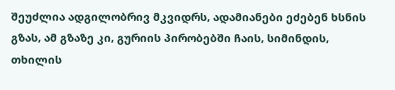შეუძლია ადგილობრივ მკვიდრს, ადამიანები ეძებენ ხსნის გზას, ამ გზაზე კი, გურიის პირობებში ჩაის, სიმინდის, თხილის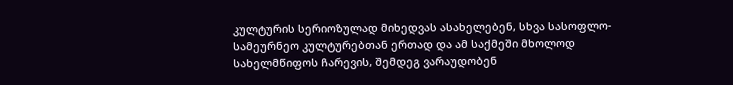კულტურის სერიოზულად მიხედვას ასახელებენ, სხვა სასოფლო-სამეურნეო კულტურებთან ერთად და ამ საქმეში მხოლოდ სახელმწიფოს ჩარევის, შემდეგ ვარაუდობენ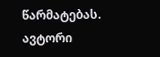წარმატებას.
ავტორი